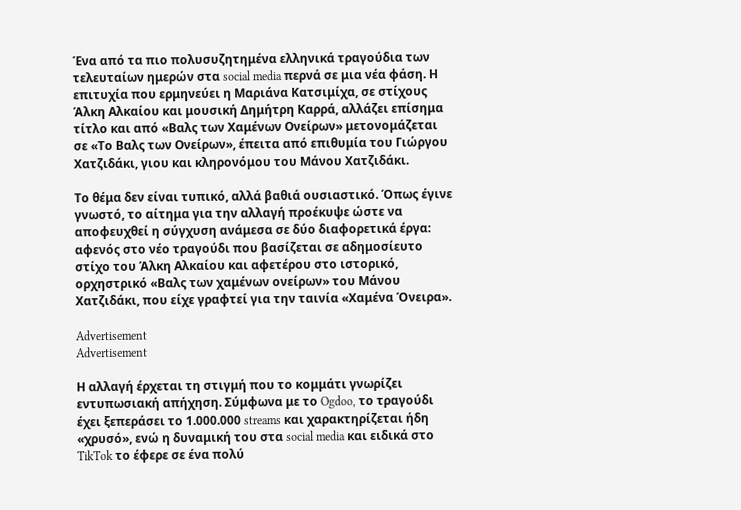Ένα από τα πιο πολυσυζητημένα ελληνικά τραγούδια των τελευταίων ημερών στα social media περνά σε μια νέα φάση. Η επιτυχία που ερμηνεύει η Μαριάνα Κατσιμίχα, σε στίχους Άλκη Αλκαίου και μουσική Δημήτρη Καρρά, αλλάζει επίσημα τίτλο και από «Βαλς των Χαμένων Ονείρων» μετονομάζεται σε «Το Βαλς των Ονείρων», έπειτα από επιθυμία του Γιώργου Χατζιδάκι, γιου και κληρονόμου του Μάνου Χατζιδάκι.

Το θέμα δεν είναι τυπικό, αλλά βαθιά ουσιαστικό. Όπως έγινε γνωστό, το αίτημα για την αλλαγή προέκυψε ώστε να αποφευχθεί η σύγχυση ανάμεσα σε δύο διαφορετικά έργα: αφενός στο νέο τραγούδι που βασίζεται σε αδημοσίευτο στίχο του Άλκη Αλκαίου και αφετέρου στο ιστορικό, ορχηστρικό «Βαλς των χαμένων ονείρων» του Μάνου Χατζιδάκι, που είχε γραφτεί για την ταινία «Χαμένα Όνειρα».

Advertisement
Advertisement

Η αλλαγή έρχεται τη στιγμή που το κομμάτι γνωρίζει εντυπωσιακή απήχηση. Σύμφωνα με το Ogdoo, το τραγούδι έχει ξεπεράσει το 1.000.000 streams και χαρακτηρίζεται ήδη «χρυσό», ενώ η δυναμική του στα social media και ειδικά στο TikTok το έφερε σε ένα πολύ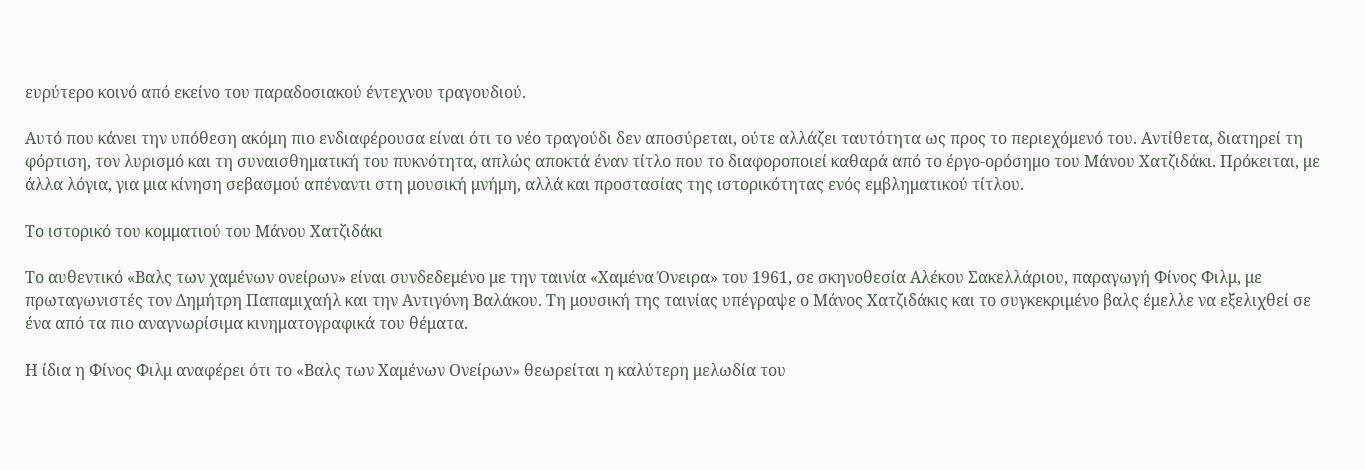ευρύτερο κοινό από εκείνο του παραδοσιακού έντεχνου τραγουδιού.

Αυτό που κάνει την υπόθεση ακόμη πιο ενδιαφέρουσα είναι ότι το νέο τραγούδι δεν αποσύρεται, ούτε αλλάζει ταυτότητα ως προς το περιεχόμενό του. Αντίθετα, διατηρεί τη φόρτιση, τον λυρισμό και τη συναισθηματική του πυκνότητα, απλώς αποκτά έναν τίτλο που το διαφοροποιεί καθαρά από το έργο-ορόσημο του Μάνου Χατζιδάκι. Πρόκειται, με άλλα λόγια, για μια κίνηση σεβασμού απέναντι στη μουσική μνήμη, αλλά και προστασίας της ιστορικότητας ενός εμβληματικού τίτλου.

Το ιστορικό του κομματιού του Μάνου Χατζιδάκι

Το αυθεντικό «Βαλς των χαμένων ονείρων» είναι συνδεδεμένο με την ταινία «Χαμένα Όνειρα» του 1961, σε σκηνοθεσία Αλέκου Σακελλάριου, παραγωγή Φίνος Φιλμ, με πρωταγωνιστές τον Δημήτρη Παπαμιχαήλ και την Αντιγόνη Βαλάκου. Τη μουσική της ταινίας υπέγραψε ο Μάνος Χατζιδάκις και το συγκεκριμένο βαλς έμελλε να εξελιχθεί σε ένα από τα πιο αναγνωρίσιμα κινηματογραφικά του θέματα.

Η ίδια η Φίνος Φιλμ αναφέρει ότι το «Βαλς των Χαμένων Ονείρων» θεωρείται η καλύτερη μελωδία του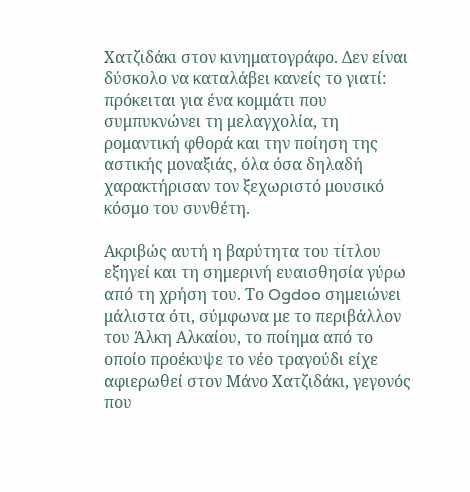Χατζιδάκι στον κινηματογράφο. Δεν είναι δύσκολο να καταλάβει κανείς το γιατί: πρόκειται για ένα κομμάτι που συμπυκνώνει τη μελαγχολία, τη ρομαντική φθορά και την ποίηση της αστικής μοναξιάς, όλα όσα δηλαδή χαρακτήρισαν τον ξεχωριστό μουσικό κόσμο του συνθέτη.

Ακριβώς αυτή η βαρύτητα του τίτλου εξηγεί και τη σημερινή ευαισθησία γύρω από τη χρήση του. Το Ogdoo σημειώνει μάλιστα ότι, σύμφωνα με το περιβάλλον του Άλκη Αλκαίου, το ποίημα από το οποίο προέκυψε το νέο τραγούδι είχε αφιερωθεί στον Μάνο Χατζιδάκι, γεγονός που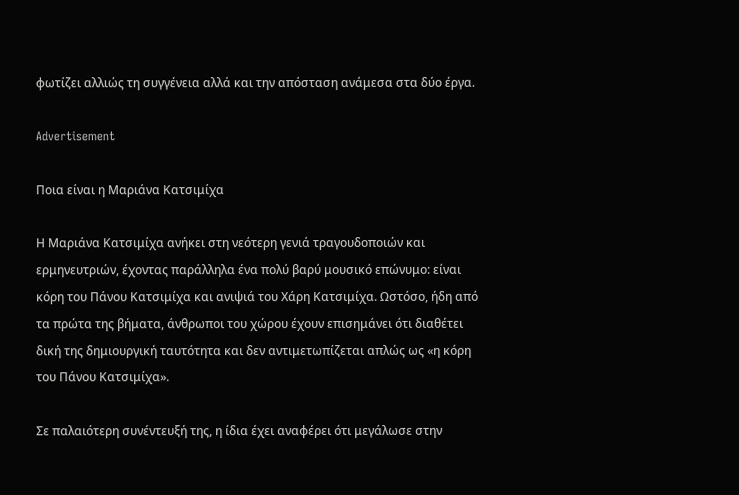φωτίζει αλλιώς τη συγγένεια αλλά και την απόσταση ανάμεσα στα δύο έργα.

Advertisement

Ποια είναι η Μαριάνα Κατσιμίχα

Η Μαριάνα Κατσιμίχα ανήκει στη νεότερη γενιά τραγουδοποιών και ερμηνευτριών, έχοντας παράλληλα ένα πολύ βαρύ μουσικό επώνυμο: είναι κόρη του Πάνου Κατσιμίχα και ανιψιά του Χάρη Κατσιμίχα. Ωστόσο, ήδη από τα πρώτα της βήματα, άνθρωποι του χώρου έχουν επισημάνει ότι διαθέτει δική της δημιουργική ταυτότητα και δεν αντιμετωπίζεται απλώς ως «η κόρη του Πάνου Κατσιμίχα».

Σε παλαιότερη συνέντευξή της, η ίδια έχει αναφέρει ότι μεγάλωσε στην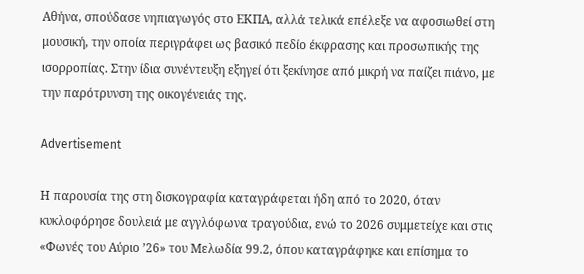Αθήνα, σπούδασε νηπιαγωγός στο ΕΚΠΑ, αλλά τελικά επέλεξε να αφοσιωθεί στη μουσική, την οποία περιγράφει ως βασικό πεδίο έκφρασης και προσωπικής της ισορροπίας. Στην ίδια συνέντευξη εξηγεί ότι ξεκίνησε από μικρή να παίζει πιάνο, με την παρότρυνση της οικογένειάς της.

Advertisement

Η παρουσία της στη δισκογραφία καταγράφεται ήδη από το 2020, όταν κυκλοφόρησε δουλειά με αγγλόφωνα τραγούδια, ενώ το 2026 συμμετείχε και στις «Φωνές του Αύριο ’26» του Μελωδία 99.2, όπου καταγράφηκε και επίσημα το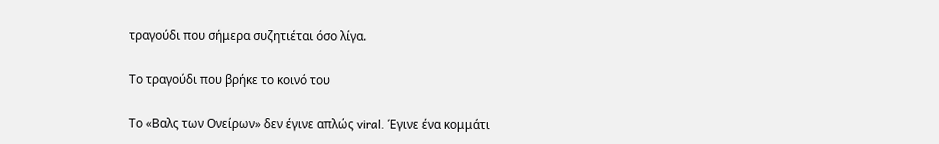τραγούδι που σήμερα συζητιέται όσο λίγα.

Το τραγούδι που βρήκε το κοινό του

Το «Βαλς των Ονείρων» δεν έγινε απλώς viral. Έγινε ένα κομμάτι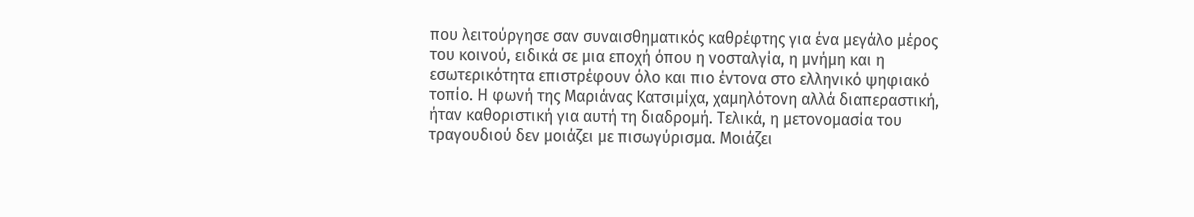που λειτούργησε σαν συναισθηματικός καθρέφτης για ένα μεγάλο μέρος του κοινού, ειδικά σε μια εποχή όπου η νοσταλγία, η μνήμη και η εσωτερικότητα επιστρέφουν όλο και πιο έντονα στο ελληνικό ψηφιακό τοπίο. Η φωνή της Μαριάνας Κατσιμίχα, χαμηλότονη αλλά διαπεραστική, ήταν καθοριστική για αυτή τη διαδρομή. Τελικά, η μετονομασία του τραγουδιού δεν μοιάζει με πισωγύρισμα. Μοιάζει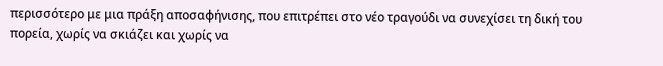περισσότερο με μια πράξη αποσαφήνισης, που επιτρέπει στο νέο τραγούδι να συνεχίσει τη δική του πορεία, χωρίς να σκιάζει και χωρίς να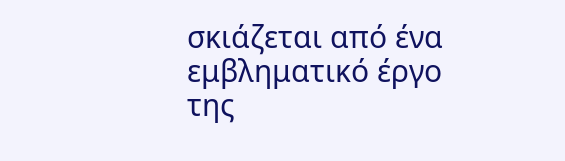σκιάζεται από ένα εμβληματικό έργο της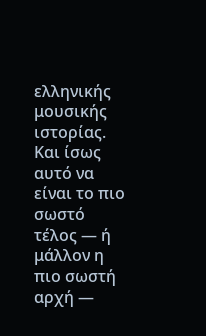ελληνικής μουσικής ιστορίας. Και ίσως αυτό να είναι το πιο σωστό τέλος — ή μάλλον η πιο σωστή αρχή —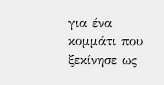για ένα κομμάτι που ξεκίνησε ως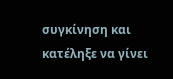συγκίνηση και κατέληξε να γίνει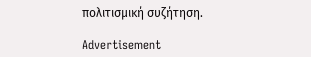πολιτισμική συζήτηση.

Advertisement